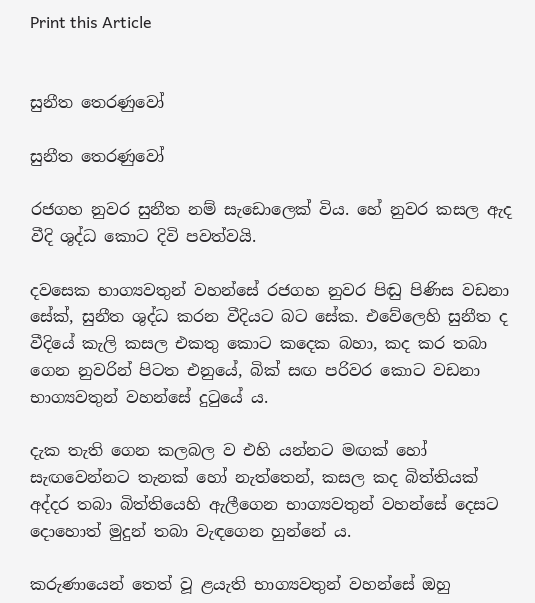Print this Article


සුනීත තෙරණුවෝ

සුනීත තෙරණුවෝ

රජගහ නුවර සුනීත නම් සැඩොලෙක් විය. හේ නුවර කසල ඇද වීදි ශුද්ධ කොට දිවි පවත්වයි.

දවසෙක භාග්‍යවතුන් වහන්සේ රජගහ නුවර පිඬු පිණිස වඩනා සේක්, සුනීත ශුද්ධ කරන වීදියට බට සේක. එවේලෙහි සුනීත ද වීදියේ කැලි කසල එකතු කොට කදෙක බහා, කද කර තබා ගෙන නුවරින් පිටත එනුයේ, බික් සඟ පරිවර කොට වඩනා භාග්‍යවතුන් වහන්සේ දුටුයේ ය.

දැක තැති ගෙන කලබල ව එහි යන්නට මඟක් හෝ සැඟවෙන්නට තැනක් හෝ නැත්තෙන්, කසල කද බිත්තියක් අද්දර තබා බිත්තියෙහි ඇලීගෙන භාග්‍යවතුන් වහන්සේ දෙසට දොහොත් මුදුන් තබා වැඳගෙන හුන්නේ ය.

කරුණායෙන් තෙත් වූ ළයැති භාග්‍යවතුන් වහන්සේ ඔහු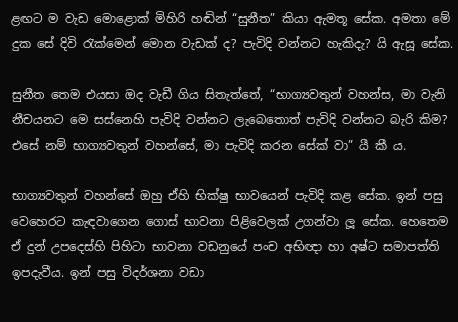ළඟට ම වැඩ මොළොක් මිහිරි හඬින් “සුනීත” කියා ඇමතූ සේක. අමතා මේ දුක සේ දිවි රැක්මෙන් මොන වැඩක් ද? පැවිදි වන්නට හැකිදැ? යි ඇසූ සේක.

සුනීත තෙම එයසා ඔද වැඩී ගිය සිතැත්තේ, “භාග්‍යවතුන් වහන්ස, මා වැනි නීචයනට මෙ සස්නෙහි පැවිදි වන්නට ලැබෙතොත් පැවිදි වන්නට බැරි කිම? එසේ නම් භාග්‍යවතුන් වහන්සේ, මා පැවිදි කරන සේක් වා” යී කී ය.

භාග්‍යවතුන් වහන්සේ ඔහු ඒහි භික්ෂු භාවයෙන් පැවිදි කළ සේක. ඉන් පසු වෙහෙරට කැඳවාගෙන ගොස් භාවනා පිළිවෙලක් උගන්වා ලූ සේක. හෙතෙම ඒ දුන් උපදෙස්හි පිහිටා භාවනා වඩනුයේ පංච අභිඥා හා අෂ්ට සමාපත්ති ඉපදැවීය. ඉන් පසු විදර්ශනා වඩා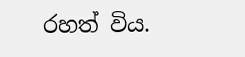රහත් විය.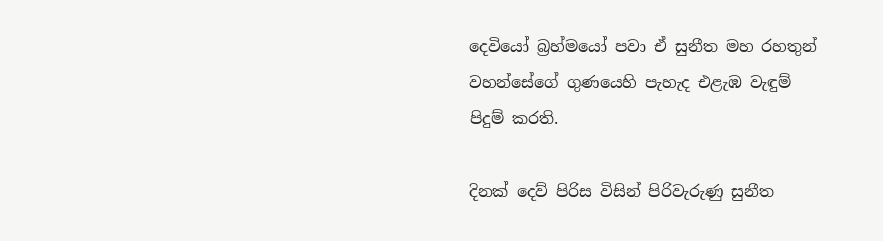දෙවියෝ බ්‍රහ්මයෝ පවා ඒ සුනීත මහ රහතුන් වහන්සේගේ ගුණයෙහි පැහැද එළැඹ වැඳුම් පිදුම් කරති.

දිනක් දෙව් පිරිස විසින් පිරිවැරුණු සුනීත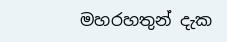මහරහතුන් දැක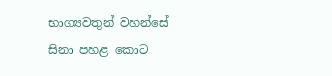භාග්‍යවතුන් වහන්සේ සිනා පහළ කොට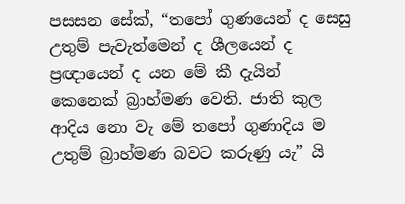පසසන සේක්, “තපෝ ගුණයෙන් ද සෙසු උතුම් පැවැත්මෙන් ද ශීලයෙන් ද ප්‍රඥායෙන් ද යන මේ කී දැයින් කෙනෙක් බ්‍රාහ්මණ වෙති. ජාති කුල ආදිය නො වැ මේ තපෝ ගුණාදිය ම උතුම් බ්‍රාහ්මණ බවට කරුණු යැ” යි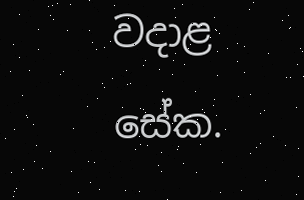වදාළ සේක.